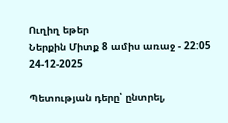Ուղիղ եթեր
Ներքին Միտք 8 ամիս առաջ - 22:05 24-12-2025

Պետության դերը՝ ընտրել,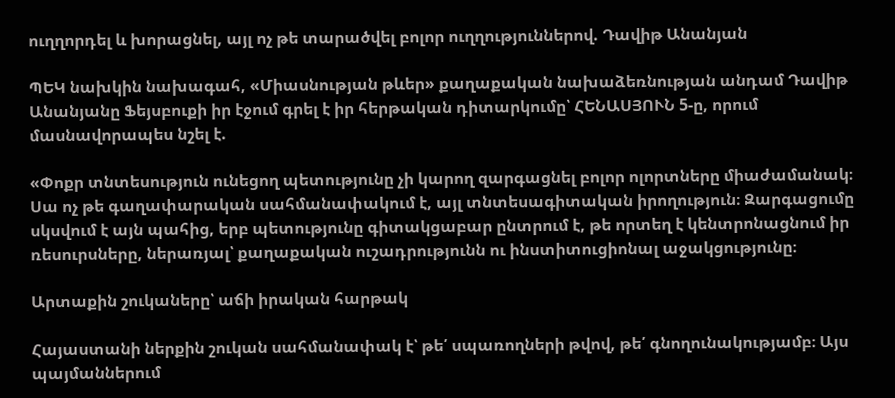ուղղորդել և խորացնել, այլ ոչ թե տարածվել բոլոր ուղղություններով. Դավիթ Անանյան

ՊԵԿ նախկին նախագահ, «Միասնության թևեր» քաղաքական նախաձեռնության անդամ Դավիթ Անանյանը Ֆեյսբուքի իր էջում գրել է իր հերթական դիտարկումը՝ ՀԵՆԱՍՅՈՒՆ 5-ը, որում մասնավորապես նշել է.

«Փոքր տնտեսություն ունեցող պետությունը չի կարող զարգացնել բոլոր ոլորտները միաժամանակ։ Սա ոչ թե գաղափարական սահմանափակում է, այլ տնտեսագիտական իրողություն։ Զարգացումը սկսվում է այն պահից, երբ պետությունը գիտակցաբար ընտրում է, թե որտեղ է կենտրոնացնում իր ռեսուրսները, ներառյալ՝ քաղաքական ուշադրությունն ու ինստիտուցիոնալ աջակցությունը։

Արտաքին շուկաները՝ աճի իրական հարթակ

Հայաստանի ներքին շուկան սահմանափակ է՝ թե՛ սպառողների թվով, թե՛ գնողունակությամբ։ Այս պայմաններում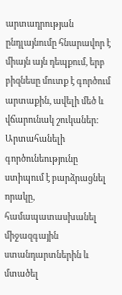արտադրության ընդլայնումը հնարավոր է միայն այն դեպքում, երբ բիզնեսը մուտք է գործում արտաքին, ավելի մեծ և վճարունակ շուկաներ։ Արտահանելի գործունեությունը ստիպում է բարձրացնել որակը, համապատասխանել միջազգային ստանդարտներին և մտածել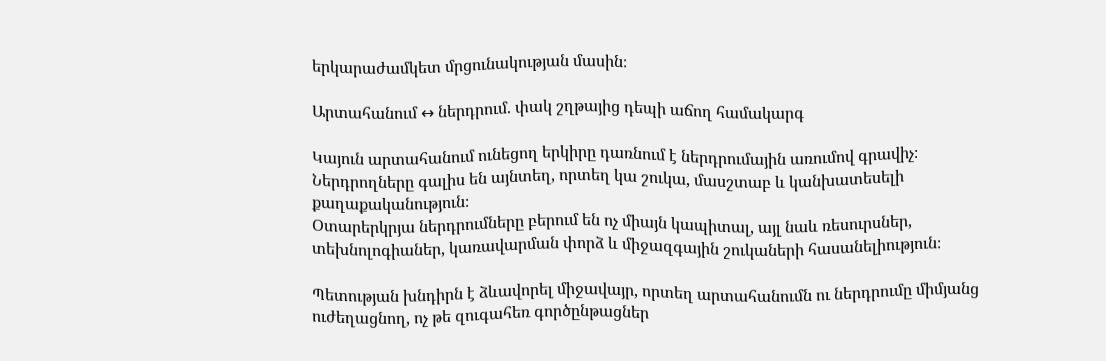երկարաժամկետ մրցունակության մասին։

Արտահանում ↔ ներդրում. փակ շղթայից դեպի աճող համակարգ

Կայուն արտահանում ունեցող երկիրը դառնում է ներդրումային առումով գրավիչ։ Ներդրողները գալիս են այնտեղ, որտեղ կա շուկա, մասշտաբ և կանխատեսելի քաղաքականություն։
Օտարերկրյա ներդրումները բերում են ոչ միայն կապիտալ, այլ նաև ռեսուրսներ, տեխնոլոգիաներ, կառավարման փորձ և միջազգային շուկաների հասանելիություն։

Պետության խնդիրն է ձևավորել միջավայր, որտեղ արտահանումն ու ներդրումը միմյանց ուժեղացնող, ոչ թե զուգահեռ գործընթացներ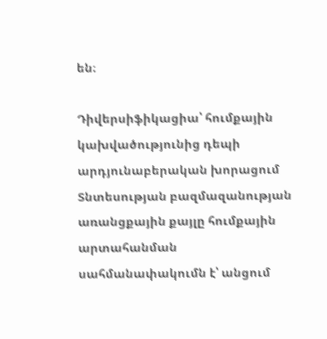են։

Դիվերսիֆիկացիա՝ հումքային կախվածությունից դեպի արդյունաբերական խորացում
Տնտեսության բազմազանության առանցքային քայլը հումքային արտահանման սահմանափակումն է՝ անցում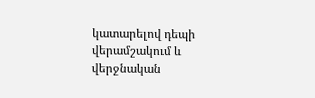կատարելով դեպի վերամշակում և վերջնական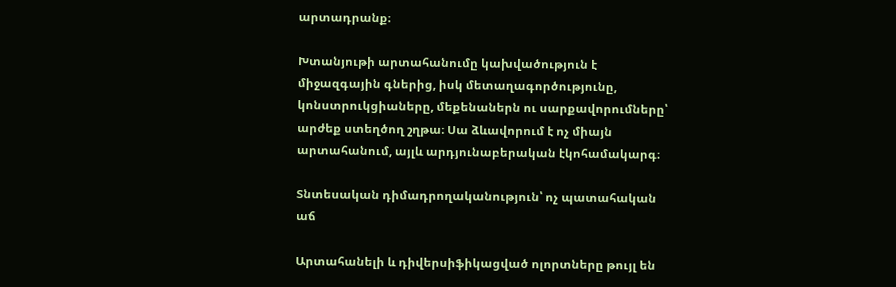արտադրանք։

Խտանյութի արտահանումը կախվածություն է միջազգային գներից, իսկ մետաղագործությունը, կոնստրուկցիաները, մեքենաներն ու սարքավորումները՝ արժեք ստեղծող շղթա։ Սա ձևավորում է ոչ միայն արտահանում, այլև արդյունաբերական էկոհամակարգ։

Տնտեսական դիմադրողականություն՝ ոչ պատահական աճ

Արտահանելի և դիվերսիֆիկացված ոլորտները թույլ են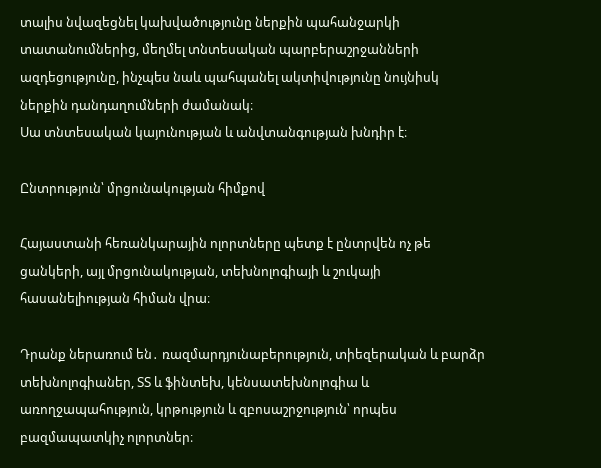տալիս նվազեցնել կախվածությունը ներքին պահանջարկի տատանումներից, մեղմել տնտեսական պարբերաշրջանների ազդեցությունը, ինչպես նաև պահպանել ակտիվությունը նույնիսկ ներքին դանդաղումների ժամանակ։
Սա տնտեսական կայունության և անվտանգության խնդիր է։

Ընտրություն՝ մրցունակության հիմքով

Հայաստանի հեռանկարային ոլորտները պետք է ընտրվեն ոչ թե ցանկերի, այլ մրցունակության, տեխնոլոգիայի և շուկայի հասանելիության հիման վրա։

Դրանք ներառում են․ ռազմարդյունաբերություն, տիեզերական և բարձր տեխնոլոգիաներ, ՏՏ և ֆինտեխ, կենսատեխնոլոգիա և առողջապահություն, կրթություն և զբոսաշրջություն՝ որպես բազմապատկիչ ոլորտներ։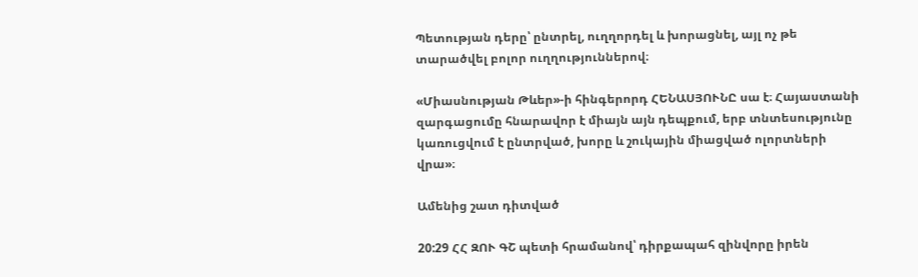Պետության դերը՝ ընտրել, ուղղորդել և խորացնել, այլ ոչ թե տարածվել բոլոր ուղղություններով։

«Միասնության Թևեր»-ի հինգերորդ ՀԵՆԱՍՅՈՒՆԸ սա է։ Հայաստանի զարգացումը հնարավոր է միայն այն դեպքում, երբ տնտեսությունը կառուցվում է ընտրված, խորը և շուկային միացված ոլորտների վրա»։

Ամենից շատ դիտված

20:29 ՀՀ ԶՈՒ ԳՇ պետի հրամանով՝ դիրքապահ զինվորը իրեն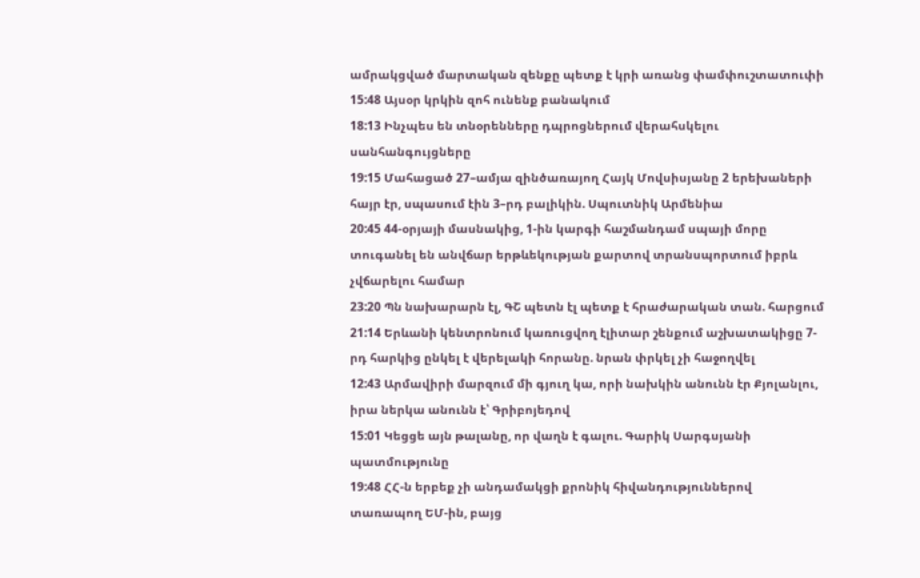ամրակցված մարտական զենքը պետք է կրի առանց փամփուշտատուփի
15:48 Այսօր կրկին զոհ ունենք բանակում
18:13 Ինչպես են տնօրենները դպրոցներում վերահսկելու սանհանգույցները
19:15 Մահացած 27–ամյա զինծառայող Հայկ Մովսիսյանը 2 երեխաների հայր էր, սպասում էին 3–րդ բալիկին. Սպուտնիկ Արմենիա
20:45 44-օրյայի մասնակից, 1-ին կարգի հաշմանդամ սպայի մորը տուգանել են անվճար երթևեկության քարտով տրանսպորտում իբրև չվճարելու համար
23:20 Պն նախարարն էլ, ԳՇ պետն էլ պետք է հրաժարական տան. հարցում
21:14 Երևանի կենտրոնում կառուցվող էլիտար շենքում աշխատակիցը 7-րդ հարկից ընկել է վերելակի հորանը. նրան փրկել չի հաջողվել
12:43 Արմավիրի մարզում մի գյուղ կա, որի նախկին անունն էր Քյոլանլու, իրա ներկա անունն է՝ Գրիբոյեդով
15:01 Կեցցե այն թալանը, որ վաղն է գալու. Գարիկ Սարգսյանի պատմությունը
19:48 ՀՀ-ն երբեք չի անդամակցի քրոնիկ հիվանդություններով տառապող ԵՄ-ին, բայց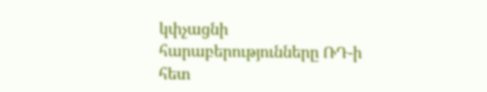կփչացնի հարաբերությունները ՌԴ-ի հետ